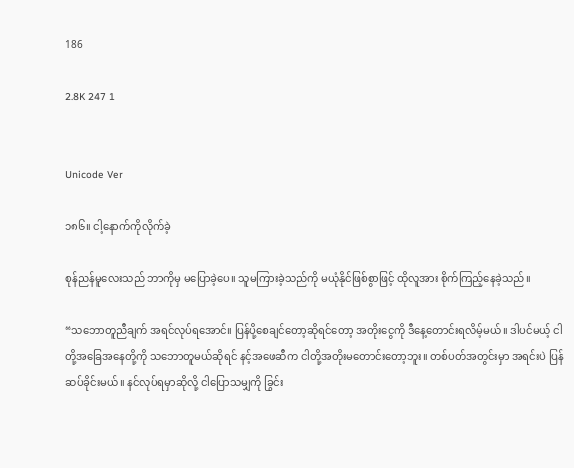186

2.8K 247 1


Unicode Ver

၁၈၆။ ငါ့နောက်ကိုလိုက်ခဲ့

စုန်ညန်မူလေးသည် ဘာကိုမှ မပြောခဲ့ပေ။ သူမကြားခဲ့သည်ကို မယုံနိုင်ဖြစ်စွာဖြင့် ထိုလူအား စိုက်ကြည့်နေခဲ့သည်။

“သဘောတူညီချက် အရင်လုပ်ရအောင်။ ပြန်ပို့စေချင်တော့ဆိုရင်တော့ အတိုးငွေကို ဒီနေ့တောင်းရလိမ့်မယ်။ ဒါပင်မယ့် ငါတို့အခြေအနေတို့ကို သဘောတူမယ်ဆိုရင် နင့်အဖေဆီက ငါတို့အတိုးမတောင်းတော့ဘူး။ တစ်ပတ်အတွင်းမှာ အရင်းပဲ ပြန်ဆပ်ခိုင်းမယ်။ နင်လုပ်ရမှာဆိုလို့ ငါပြောသမျှကို ခြွင်း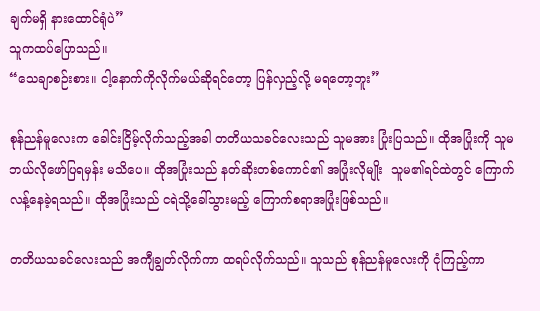ချက်မရှိ နားထောင်ရုံပဲ”
သူကထပ်ပြောသည်။
“သေချာစဉ်းစား။ ငါ့နောက်ကိုလိုက်မယ်ဆိုရင်တော့ ပြန်လှည့်လို့ မရတော့ဘူး”

စုန်ညန်မူလေးက ခေါင်းငြိမ့်လိုက်သည့်အခါ တတိယသခင်လေးသည် သူမအား ပြုံးပြသည်။ ထိုအပြုံးကို သူမဘယ်လိုဖော်ပြရမှန်း မသိပေ။ ထိုအပြုံးသည် နတ်ဆိုးတစ်ကောင်၏ အပြုံးလိုမျိုး  သူမ၏ရင်ထဲတွင် ကြောက်လန့်နေခဲ့ရသည်။ ထိုအပြုံးသည် ငရဲသို့ခေါ်သွားမည့် ကြောက်စရာအပြုံးဖြစ်သည်။

တတိယသခင်လေးသည် အကျီချွတ်လိုက်ကာ ထရပ်လိုက်သည်။ သူသည် စုန်ညန်မူလေးကို ငုံကြည့်ကာ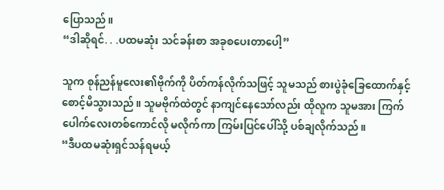ပြောသည်။
“ဒါဆိုရင်. . .ပထမဆုံး သင်ခန်းစာ အခုစပေးတာပေါ့”

သူက စုန်ညန်မူလေး၏ဗိုက်ကို ပိတ်ကန်လိုက်သဖြင့် သူမသည် စားပွဲခုံခြေထောက်နှင့် စောင့်မိသွားသည်။ သူမဗိုက်ထဲတွင် နာကျင်နေသော်လည်း ထိုလူက သူမအား ကြက်ပေါက်လေးတစ်ကောင်လို မလိုက်ကာ ကြမ်းပြင်ပေါ်သို့ ပစ်ချလိုက်သည်။
“ဒီပထမဆုံးရှင်သန်ရမယ့်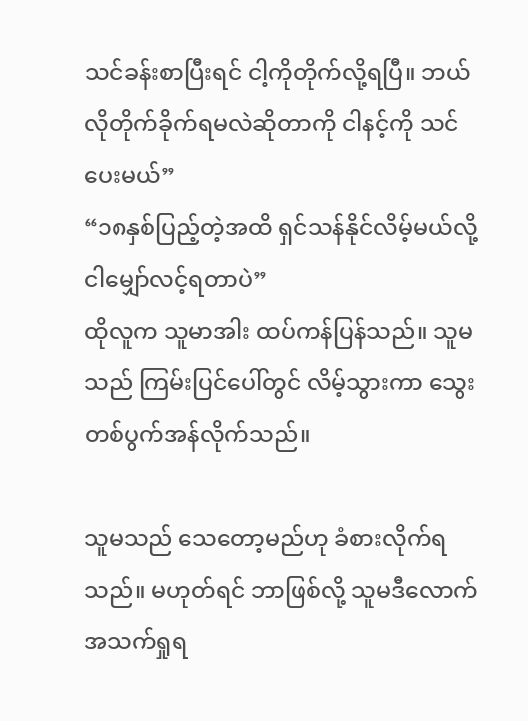သင်ခန်းစာပြီးရင် ငါ့ကိုတိုက်လို့ရပြီ။ ဘယ်လိုတိုက်ခိုက်ရမလဲဆိုတာကို ငါနင့်ကို သင်ပေးမယ်”
“၁၈နှစ်ပြည့်တဲ့အထိ ရှင်သန်နိုင်လိမ့်မယ်လို့ ငါမျှော်လင့်ရတာပဲ”
ထိုလူက သူမာအါး ထပ်ကန်ပြန်သည်။ သူမသည် ကြမ်းပြင်ပေါ်တွင် လိမ့်သွားကာ သွေးတစ်ပွက်အန်လိုက်သည်။

သူမသည် သေတော့မည်ဟု ခံစားလိုက်ရသည်။ မဟုတ်ရင် ဘာဖြစ်လို့ သူမဒီလောက် အသက်ရှုရ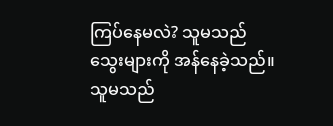ကြပ်နေမလဲ? သူမသည် သွေးများကို အန်နေခဲ့သည်။ သူမသည်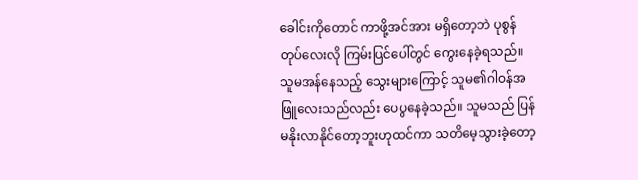ခေါင်းကိုတောင် ကာဖို့အင်အား မရှိတော့ဘဲ ပုစွန်တုပ်လေးလို ကြမ်းပြင်ပေါ်တွင် ကွေးနေခဲ့ရသည်။ သူမအန်နေသည့် သွေးများကြောင့် သူမ၏ဂါဝန်အဖြူလေးသည်လည်း ပေပွနေခဲ့သည်။ သူမသည် ပြန်မနိုးလာနိုင်တော့ဘူးဟုထင်ကာ သတိမေ့သွားခဲ့တော့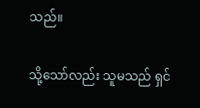သည်။

သို့သော်လည်း သူမသည် ရှင်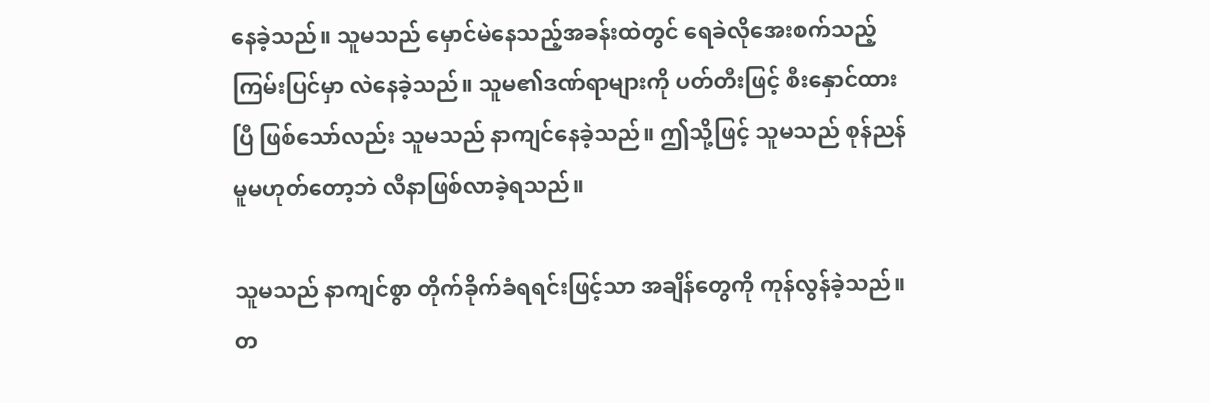နေခဲ့သည်။ သူမသည် မှောင်မဲနေသည့်အခန်းထဲတွင် ရေခဲလိုအေးစက်သည့် ကြမ်းပြင်မှာ လဲနေခဲ့သည်။ သူမ၏ဒဏ်ရာများကို ပတ်တီးဖြင့် စီးနှောင်ထားပြီ ဖြစ်သော်လည်း သူမသည် နာကျင်နေခဲ့သည်။ ဤသို့ဖြင့် သူမသည် စုန်ညန်မူမဟုတ်တော့ဘဲ လီနာဖြစ်လာခဲ့ရသည်။

သူမသည် နာကျင်စွာ တိုက်ခိုက်ခံရရင်းဖြင့်သာ အချိန်တွေကို ကုန်လွန်ခဲ့သည်။ တ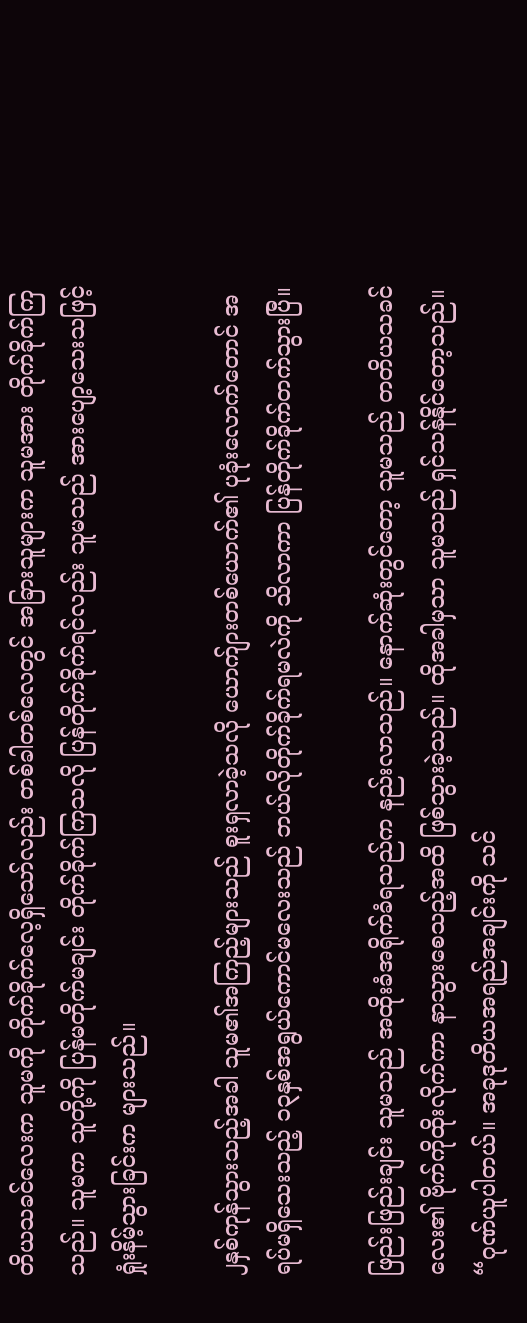တိယသခင်လေးက သူမကို တိုက်ခိုက်လေ့ရှိသော်လည်း တစ်ခါတစ်လေတွင် အခြားသူများက သူမအား တိုက်ခိုက်ကြသည်။ သူမက သူတို့ကို ပြန်မတိုက်မချင်း တိုက်ခိုက်ကြသလို ပြန်တိုက်ခိုက်ရင်လည်း သူမသည် အားပျော့သေးသဖြင့် ရှုံးနိမ့်သွားခြင်းက များသည်။

၂နှစ်ကုန်သွားသည့်အခါ သူမ၏အကြည့်များသည် စူးရှလာခဲ့သလို ယောက်ျားတစ်ယောက်၏ ပုခုံးလောက်တောင် အရပ်မရှိသေးသည့် ၁၃နှစ်အရွယ်ကောင်မလေးသည် ဘယ်လိုတိုက်ခိုက်ရမလဲကို သိလာကာ ပြန်တိုက်ခိုက်တက်သွားပြီ။

ဖြည်းဖြည်းချင်း သူမသည် အထိုးခံအရိုက်ခံရသည်က နည်းလာသည်။ နောက်ဆုံးတွင်တော့ သူမသည် တတိယသခင်လေး၏ ဗိုက်ကိုထိုးလိုက်ကာ နာသွားစေသည့်အထိ ဖြစ်သွားခဲ့သည်။ ထိုအခါမှသာ သူမသည် ရှင်သန်နိုင်တော့သည်။
“ဂုဏ်ယူပါတယ်။ အခုဒုတိယအရည်အချင်းကို သင်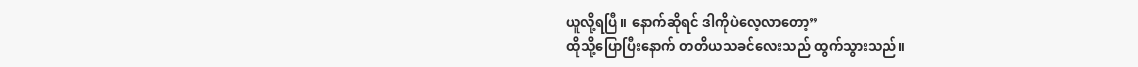ယူလို့ရပြီ။ နောက်ဆိုရင် ဒါကိုပဲလေ့လာတော့”
ထိုသို့ပြောပြီးနောက် တတိယသခင်လေးသည် ထွက်သွားသည်။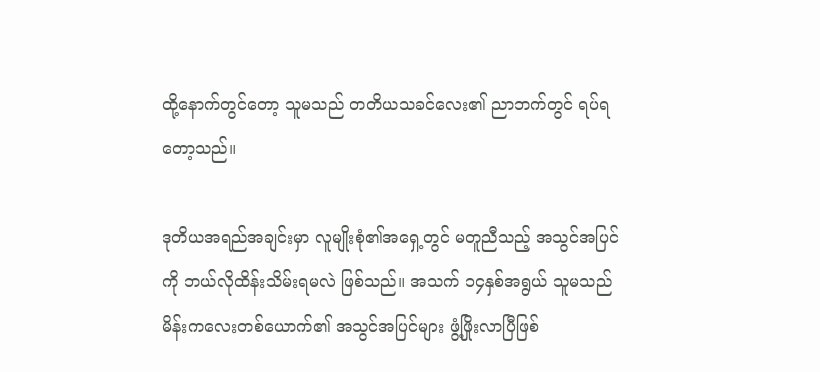ထို့နောက်တွင်တော့ သူမသည် တတိယသခင်လေး၏ ညာဘက်တွင် ရပ်ရတော့သည်။

ဒုတိယအရည်အချင်းမှာ လူမျိုးစုံ၏အရှေ့တွင် မတူညီသည့် အသွင်အပြင်ကို ဘယ်လိုထိန်းသိမ်းရမလဲ ဖြစ်သည်။ အသက် ၁၄နှစ်အရွယ် သူမသည် မိန်းကလေးတစ်ယောက်၏ အသွင်အပြင်များ ဖွံ့ဖြိုးလာပြီဖြစ်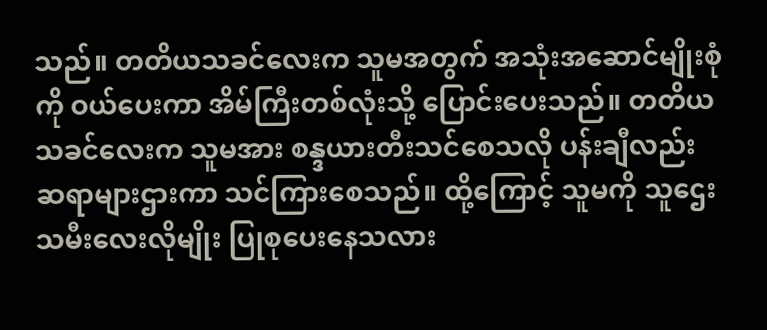သည်။ တတိယသခင်လေးက သူမအတွက် အသုံးအဆောင်မျိုးစုံကို ဝယ်ပေးကာ အိမ်ကြီးတစ်လုံးသို့ ပြောင်းပေးသည်။ တတိယသခင်လေးက သူမအား စန္ဒယားတီးသင်စေသလို ပန်းချီလည်း ဆရာများဌားကာ သင်ကြားစေသည်။ ထို့ကြောင့် သူမကို သူဌေးသမီးလေးလိုမျိုး ပြုစုပေးနေသလား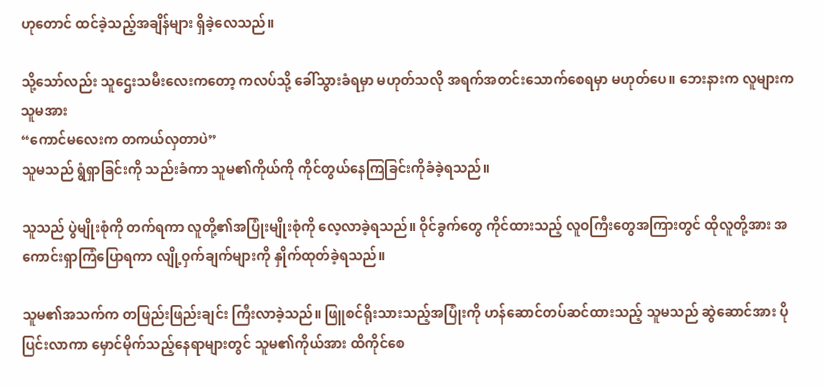ဟုတောင် ထင်ခဲ့သည့်အချိန်များ ရှိခဲ့လေသည်။

သို့သော်လည်း သူဌေးသမီးလေးကတော့ ကလပ်သို့ ခေါ်သွားခံရမှာ မဟုတ်သလို အရက်အတင်းသောက်စေရမှာ မဟုတ်ပေ။ ဘေးနားက လူများက သူမအား
“ကောင်မလေးက တကယ်လှတာပဲ”
သူမသည် ရွံရှာခြင်းကို သည်းခံကာ သူမ၏ကိုယ်ကို ကိုင်တွယ်နေကြခြင်းကိုခံခဲ့ရသည်။

သူသည် ပွဲမျိုးစုံကို တက်ရကာ လူတို့၏အပြုံးမျိုးစုံကို လေ့လာခဲ့ရသည်။ ဝိုင်ခွက်တွေ ကိုင်ထားသည့် လူဝကြီးတွေအကြားတွင် ထိုလူတို့အား အကောင်းရှာကြံပြောရကာ လျို့ဝှက်ချက်များကို နှိုက်ထုတ်ခဲ့ရသည်။

သူမ၏အသက်က တဖြည်းဖြည်းချင်း ကြီးလာခဲ့သည်။ ဖြူစင်ရိုးသားသည့်အပြုံးကို ဟန်ဆောင်တပ်ဆင်ထားသည့် သူမသည် ဆွဲဆောင်အား ပိုပြင်းလာကာ မှောင်မိုက်သည့်နေရာများတွင် သူမ၏ကိုယ်အား ထိကိုင်စေ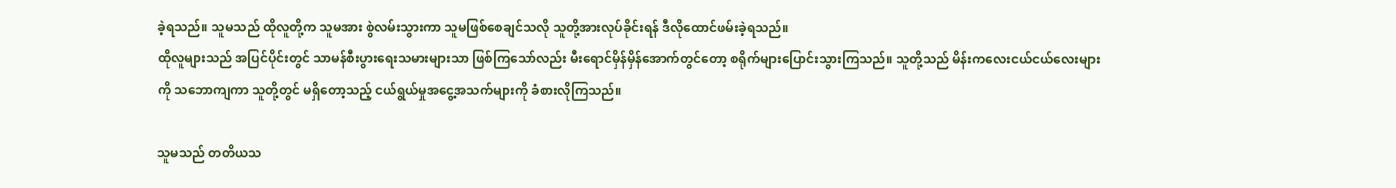ခဲ့ရသည်။ သူမသည် ထိုလူတို့က သူမအား စွဲလမ်းသွားကာ သူမဖြစ်စေချင်သလို သူတို့အားလုပ်ခိုင်းရန် ဒီလိုထောင်ဖမ်းခဲ့ရသည်။
ထိုလူများသည် အပြင်ပိုင်းတွင် သာမန်စီးပွားရေးသမားများသာ ဖြစ်ကြသော်လည်း မီးရောင်မှိန်မှိန်အောက်တွင်တော့ စရိုက်များပြောင်းသွားကြသည်။ သူတို့သည် မိန်းကလေးငယ်ငယ်လေးများကို သဘောကျကာ သူတို့တွင် မရှိတော့သည့် ငယ်ရွယ်မှုအငွေ့အသက်များကို ခံစားလိုကြသည်။

သူမသည် တတိယသ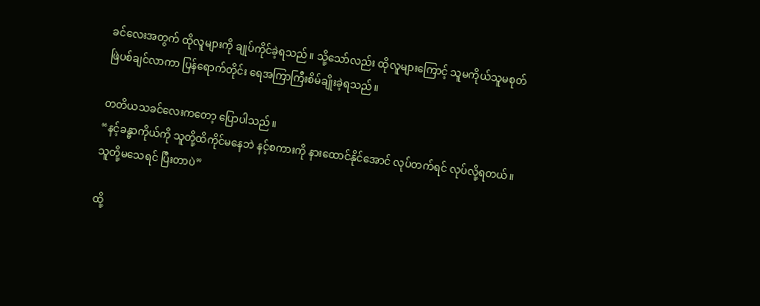ခင်လေးအတွက် ထိုလူများကို ချုပ်ကိုင်ခဲ့ရသည်။ သို့သော်လည်း ထိုလူများကြောင့် သူမကိုယ်သူမစုတ်ဖြဲပစ်ချင်လာကာ ပြန်ရောက်တိုင်း ရေအကြာကြီးစိမ်ချိုးခဲ့ရသည်။

တတိယသခင်လေးကတော့ ပြောပါသည်။
“နင့်ခန္ဓာကိုယ်ကို သူတို့ထိကိုင်မနေဘဲ နင့်စကားကို နားထောင်နိုင်အောင် လုပ်တက်ရင် လုပ်လို့ရတယ်။ သူတို့မသေရင် ပြီးတာပဲ”

ထို့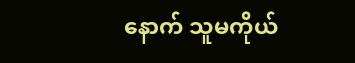နောက် သူမကိုယ်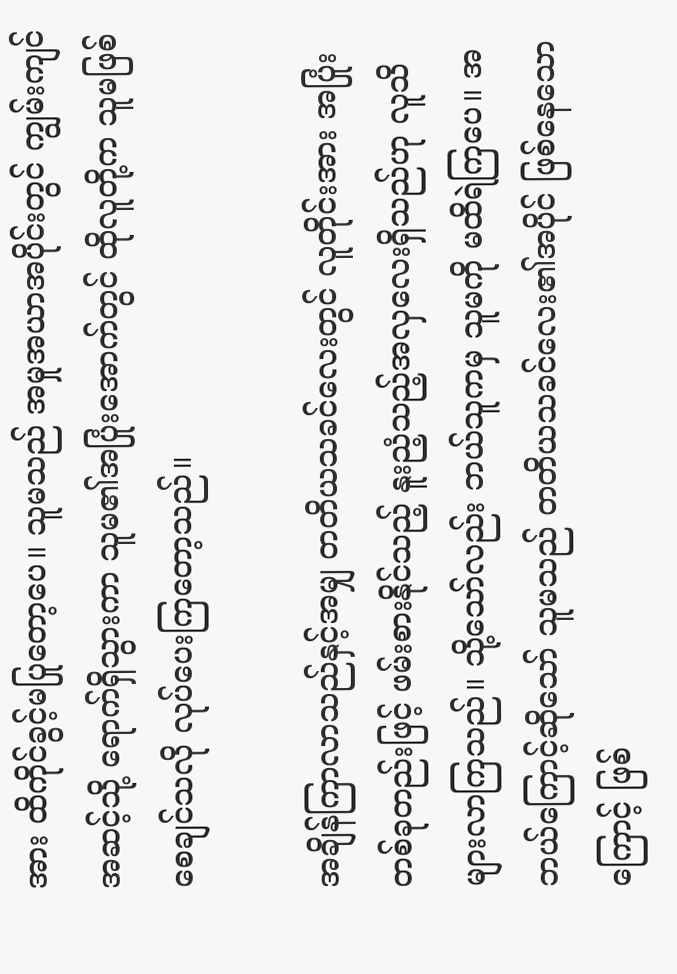အား ထိကိုင်ခွင့်မပြုတော့ပေ။ သူမသည် အမှုအယာအပိုင်းတွင် ကျွမ်းကျင်အဆင့်သို့ ရောက်ရှိသွားကာ သူမ၏အပြုံးအောက်တွင် ထိုလူတို့က သူမဖြစ်စေချင်သလို လုပ်ပေးကြတော့သည်။

အချိန်ကြာလာသည်နှင့်အမျှ တတိယသခင်လေးတွင် လူတိုင်းအား အပြုံးတစ်ခုတည်းဖြင့် ဖမ်းစားနိုင်သည့် နူးညံ့သည့်အလှလေးရှိသည်ဟု လူသိများလာကြသည်။ သို့သော်လည်း ဘယ်သူကမှ သူမကို မထိရဲကြပေ။ အဘယ်ကြောင့်ဆိုသော် သူမသည် တတိယသခင်လေး၏အပိုင် ဖြစ်နေသောကြောင့် ဖြစ်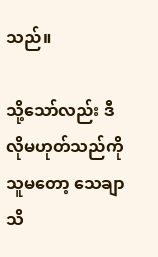သည်။

သို့သော်လည်း ဒီလိုမဟုတ်သည်ကို သူမတော့ သေချာသိ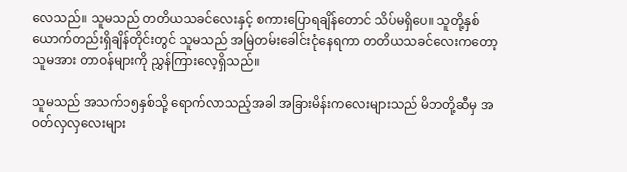လေသည်။ သူမသည် တတိယသခင်လေးနှင့် စကားပြောရချိန်တောင် သိပ်မရှိပေ။ သူတို့နှစ်ယောက်တည်းရှိချိန်တိုင်းတွင် သူမသည် အမြဲတမ်းခေါင်းငုံနေရကာ တတိယသခင်လေးကတော့ သူမအား တာဝန်များကို ညွှန်ကြားလေ့ရှိသည်။

သူမသည် အသက်၁၅နှစ်သို့ ရောက်လာသည့်အခါ အခြားမိန်းကလေးများသည် မိဘတို့ဆီမှ အဝတ်လှလှလေးများ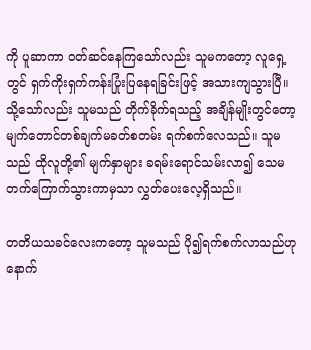ကို ပူဆာကာ ဝတ်ဆင်နေကြသော်လည်း သူမကတော့ လူရှေ့တွင် ရှက်ကိုးရှက်ကန်းပြုံးပြနေရခြင်းဖြင့် အသားကျသွားပြီ။ သို့သော်လည်း သူမသည် တိုက်ခိုက်ရသည့် အချိန်မျိုးတွင်တော့ မျက်တောင်တစ်ချက်မခတ်စတမ်း ရက်စက်လေသည်။ သူမသည် ထိုလူတို့၏ မျက်နှာများ ခရမ်းရောင်သမ်းလာ၍ သေမတက်ကြောက်သွားကာမှသာ လွှတ်ပေးလေ့ရှိသည်။

တတိယသခင်လေးကတော့ သူမသည် ပို၍ရက်စက်လာသည်ဟု နောက်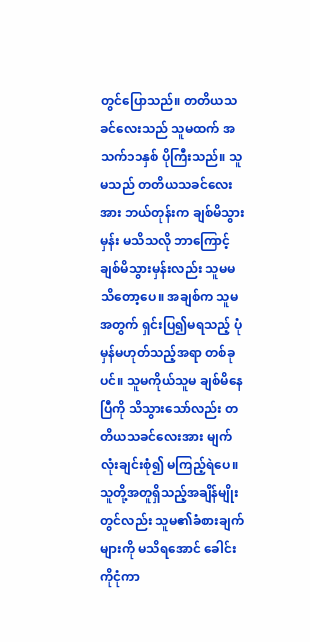တွင်ပြောသည်။ တတိယသခင်လေးသည် သူမထက် အသက်၁၁နှစ် ပိုကြီးသည်။ သူမသည် တတိယသခင်လေးအား ဘယ်တုန်းက ချစ်မိသွားမှန်း မသိသလို ဘာကြောင့်ချစ်မိသွားမှန်းလည်း သူမမသိတော့ပေ။ အချစ်က သူမအတွက် ရှင်းပြ၍မရသည့် ပုံမှန်မဟုတ်သည့်အရာ တစ်ခုပင်။ သူမကိုယ်သူမ ချစ်မိနေပြီကို သိသွားသော်လည်း တတိယသခင်လေးအား မျက်လုံးချင်းစုံ၍ မကြည့်ရဲပေ။ သူတို့အတူရှိသည့်အချိန်မျိုးတွင်လည်း သူမ၏ခံစားချက်များကို မသိရအောင် ခေါင်းကိုငုံကာ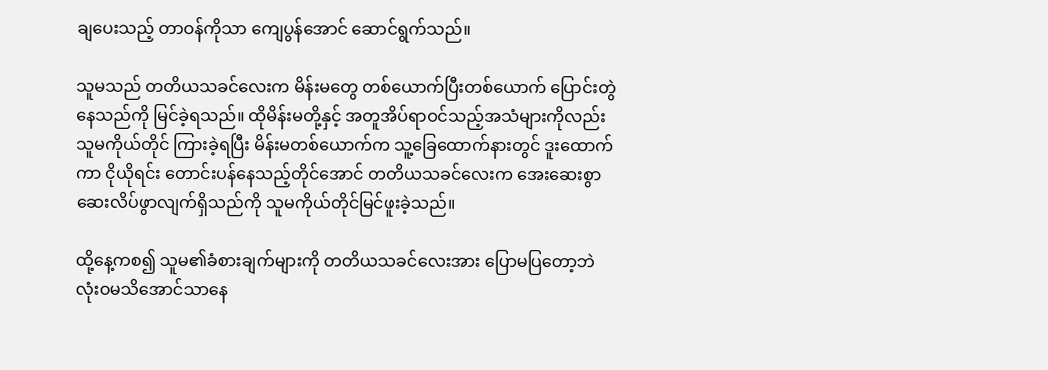ချပေးသည့် တာဝန်ကိုသာ ကျေပွန်အောင် ဆောင်ရွက်သည်။

သူမသည် တတိယသခင်လေးက မိန်းမတွေ တစ်ယောက်ပြီးတစ်ယောက် ပြောင်းတွဲနေသည်ကို မြင်ခဲ့ရသည်။ ထိုမိန်းမတို့နှင့် အတူအိပ်ရာဝင်သည့်အသံများကိုလည်း သူမကိုယ်တိုင် ကြားခဲ့ရပြီး မိန်းမတစ်ယောက်က သူ့ခြေထောက်နားတွင် ဒူးထောက်ကာ ငိုယိုရင်း တောင်းပန်နေသည့်တိုင်အောင် တတိယသခင်လေးက အေးဆေးစွာ ဆေးလိပ်ဖွာလျက်ရှိသည်ကို သူမကိုယ်တိုင်မြင်ဖူးခဲ့သည်။

ထို့နေ့ကစ၍ သူမ၏ခံစားချက်များကို တတိယသခင်လေးအား ပြောမပြတော့ဘဲ လုံးဝမသိအောင်သာနေ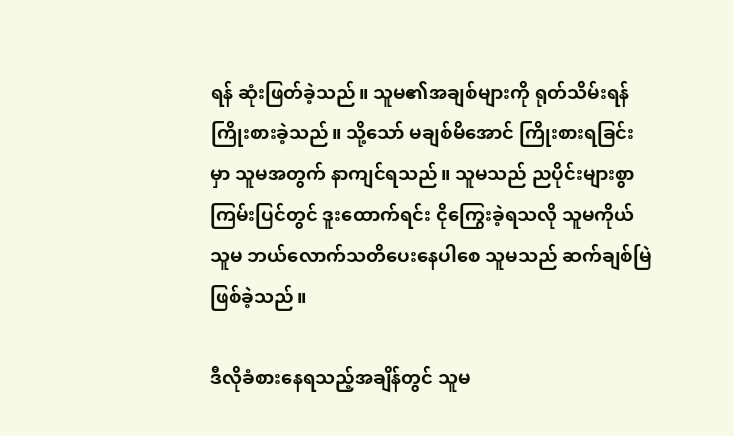ရန် ဆုံးဖြတ်ခဲ့သည်။ သူမ၏အချစ်များကို ရုတ်သိမ်းရန် ကြိုးစားခဲ့သည်။ သို့သော် မချစ်မိအောင် ကြိုးစားရခြင်းမှာ သူမအတွက် နာကျင်ရသည်။ သူမသည် ညပိုင်းများစွာ ကြမ်းပြင်တွင် ဒူးထောက်ရင်း ငိုကြွေးခဲ့ရသလို သူမကိုယ်သူမ ဘယ်လောက်သတိပေးနေပါစေ သူမသည် ဆက်ချစ်မြဲဖြစ်ခဲ့သည်။

ဒီလိုခံစားနေရသည့်အချိန်တွင် သူမ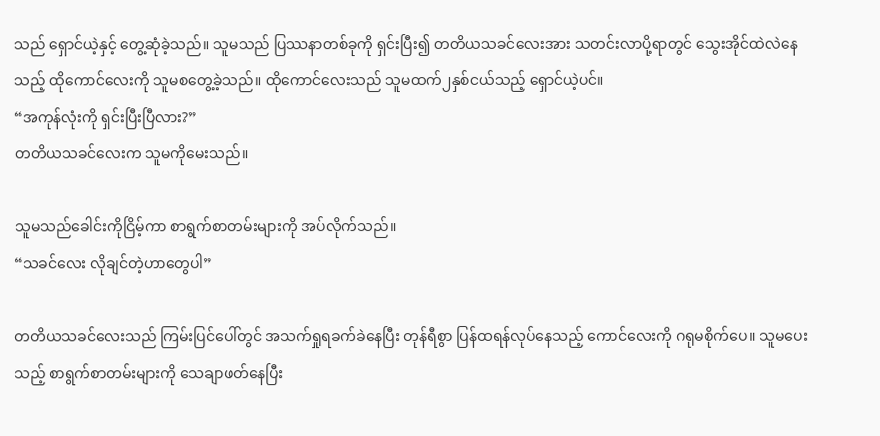သည် ရှောင်ယဲ့နှင့် တွေ့ဆုံခဲ့သည်။ သူမသည် ပြဿနာတစ်ခုကို ရှင်းပြီး၍ တတိယသခင်လေးအား သတင်းလာပို့ရာတွင် သွေးအိုင်ထဲလဲနေသည့် ထိုကောင်လေးကို သူမစတွေ့ခဲ့သည်။ ထိုကောင်လေးသည် သူမထက်၂နှစ်ငယ်သည့် ရှောင်ယဲ့ပင်။
“အကုန်လုံးကို ရှင်းပြီးပြီလား?”
တတိယသခင်လေးက သူမကိုမေးသည်။

သူမသည်ခေါင်းကိုငြိမ့်ကာ စာရွက်စာတမ်းများကို အပ်လိုက်သည်။
“သခင်လေး လိုချင်တဲ့ဟာတွေပါ”

တတိယသခင်လေးသည် ကြမ်းပြင်ပေါ်တွင် အသက်ရှုရခက်ခဲနေပြီး တုန်ရီစွာ ပြန်ထရန်လုပ်နေသည့် ကောင်လေးကို ဂရုမစိုက်ပေ။ သူမပေးသည့် စာရွက်စာတမ်းများကို သေချာဖတ်နေပြီး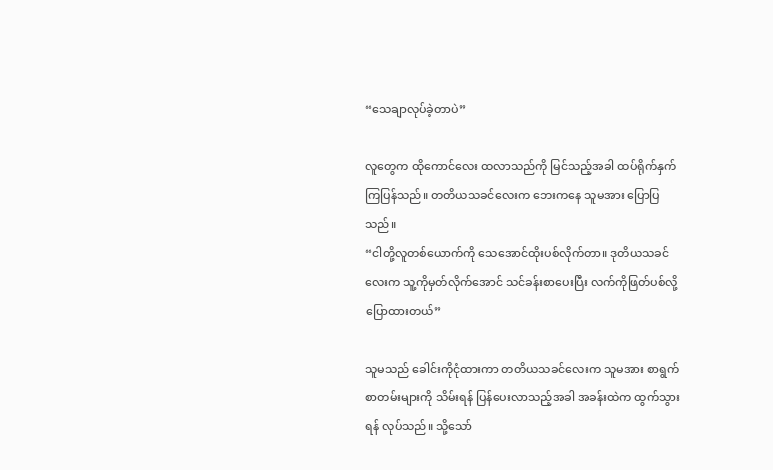“သေချာလုပ်ခဲ့တာပဲ”

လူတွေက ထိုကောင်လေး ထလာသည်ကို မြင်သည့်အခါ ထပ်ရိုက်နှက်ကြပြန်သည်။ တတိယသခင်လေးက ဘေးကနေ သူမအား ပြောပြသည်။
“ငါတို့လူတစ်ယောက်ကို သေအောင်ထိုးပစ်လိုက်တာ။ ဒုတိယသခင်လေးက သူ့ကိုမှတ်လိုက်အောင် သင်ခန်းစာပေးပြီး လက်ကိုဖြတ်ပစ်လို့ ပြောထားတယ်”

သူမသည် ခေါင်းကိုငုံထားကာ တတိယသခင်လေးက သူမအား စာရွက်စာတမ်းများကို သိမ်းရန် ပြန်ပေးလာသည့်အခါ အခန်းထဲက ထွက်သွားရန် လုပ်သည်။ သို့သော်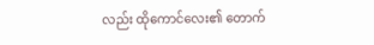လည်း ထိုကောင်လေး၏ တောက်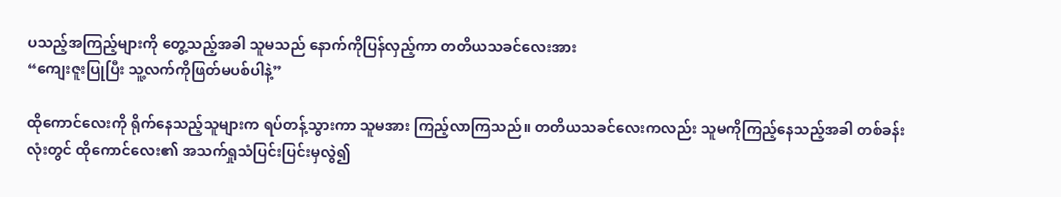ပသည့်အကြည့်များကို တွေ့သည့်အခါ သူမသည် နောက်ကိုပြန်လှည့်ကာ တတိယသခင်လေးအား
“ကျေးဇူးပြုပြီး သူ့လက်ကိုဖြတ်မပစ်ပါနဲ့”

ထိုကောင်လေးကို ရိုက်နေသည့်သူများက ရပ်တန့်သွားကာ သူမအား ကြည့်လာကြသည်။ တတိယသခင်လေးကလည်း သူမကိုကြည့်နေသည့်အခါ တစ်ခန်းလုံးတွင် ထိုကောင်လေး၏ အသက်ရှုသံပြင်းပြင်းမှလွဲ၍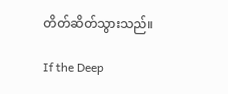တိတ်ဆိတ်သွားသည်။

If the Deep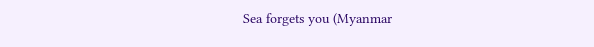Sea forgets you (Myanmar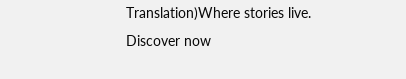Translation)Where stories live. Discover now